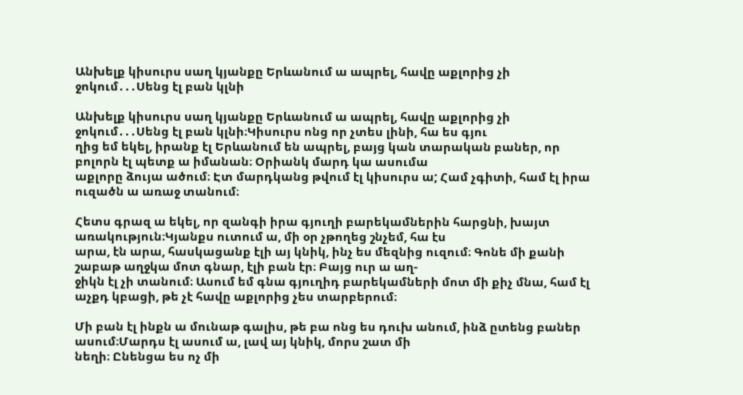Անխելք կիսուրս սաղ կյանքը Երևանում ա ապրել, հավը աքլորից չի ջոկում․․․Սենց էլ բան կլնի

Անխելք կիսուրս սաղ կյանքը Երևանում ա ապրել, հավը աքլորից չի ջոկում․․․Սենց էլ բան կլնի։Կիսուրս ոնց որ չտես լինի, հա ես գյու
ղից եմ եկել, իրանք էլ Երևանում են ապրել, բայց կան տարական բաներ, որ բոլորն էլ պետք ա իմանան։ Օրիանկ մարդ կա ասումա
աքլորը ձույա ածում։ Էտ մարդկանց թվում էլ կիսուրս ա; Համ չգիտի, համ էլ իրա ուզածն ա առաջ տանում։

Հետս գրազ ա եկել, որ զանգի իրա գյուղի բարեկամներին հարցնի, խայտ առակություն։Կյանքս ուտում ա, մի օր չթողեց շնչեմ, հա էս
արա, էն արա, հասկացանք էլի այ կնիկ, ինչ ես մեզնից ուզում։ Գոնե մի քանի շաբաթ աղջկա մոտ գնար, էլի բան էր։ Բայց ուր ա աղ-
ջիկն էլ չի տանում։ Ասում եմ գնա գյուղիդ բարեկամների մոտ մի քիչ մնա, համ էլ աչքդ կբացի, թե չէ հավը աքլորից չես տարբերում։

Մի բան էլ ինքն ա մունաթ գալիս, թե բա ոնց ես դուխ անում, ինձ ըտենց բաներ ասում։Մարդս էլ ասում ա, լավ այ կնիկ, մորս շատ մի
նեղի։ Ընենցա ես ոչ մի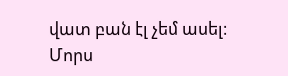վատ բան էլ չեմ ասել։ Մորս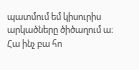պատմում եմ կիսուրիս արկածները ծիծաղում ա։ Հա ինչ բա հո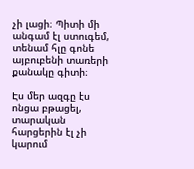չի լացի։ Պիտի մի
անգամ էլ ստուգեմ, տենամ հլը գոնե այբուբենի տառերի քանակը գիտի։

Էս մեր ազգը էս ոնցա բթացել, տարական հարցերին էլ չի կարում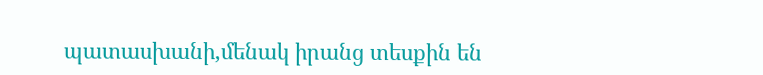պատասխանի,մենակ իրանց տեսքին են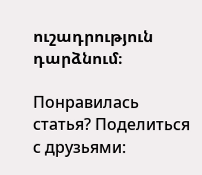ուշադրություն դարձնում։

Понравилась статья? Поделиться с друзьями: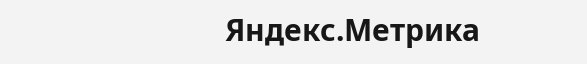Яндекс.Метрика